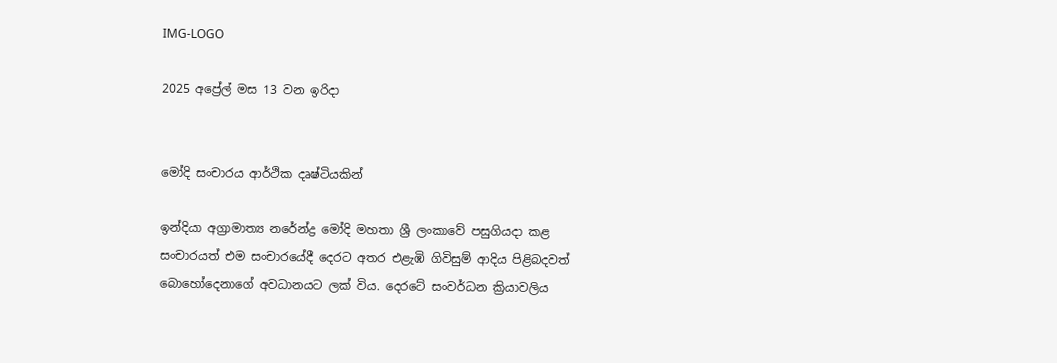IMG-LOGO

2025 අප්‍රේල් මස 13 වන ඉරිදා


මෝදි සංචාරය ආර්ථික දෘෂ්ටියකින්

ඉන්දියා අග්‍රාමාත්‍ය නරේන්ද්‍ර මෝදි මහතා ශ්‍රී ලංකාවේ පසුගියදා කළ සංචාරයත් එම සංචාරයේදී දෙරට අතර එළැඹි ගිවිසුම් ආදිය පිළිබදවත් බොහෝදෙනාගේ අවධානයට ලක් විය. දෙරටේ සංවර්ධන ක්‍රියාවලිය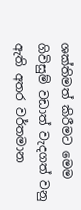ශක්තිමත් කිරීමට මෙම ගිවිසුම් වඩාත් වැදගත් වනු ඇති අතර වර්තමාන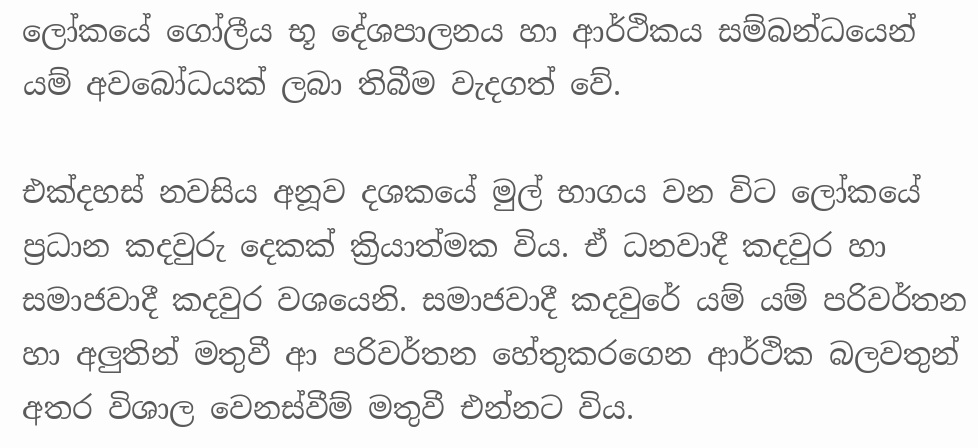ලෝකයේ ගෝලීය භූ දේශපාලනය හා ආර්ථිකය සම්බන්ධයෙන් යම් අවබෝධයක් ලබා තිබීම වැදගත් වේ.

එක්දහස් නවසිය අනූව දශකයේ මුල් භාගය වන විට ලෝකයේ ප්‍රධාන කදවුරු දෙකක් ක්‍රියාත්මක විය. ඒ ධනවාදී කදවුර හා සමාජවාදී කදවුර වශයෙනි. සමාජවාදී කදවුරේ යම් යම් පරිවර්තන හා අලු‍තින් මතුවී ආ පරිවර්තන හේතුකරගෙන ආර්ථික බලවතුන් අතර විශාල වෙනස්වීම් මතුවී එන්නට විය.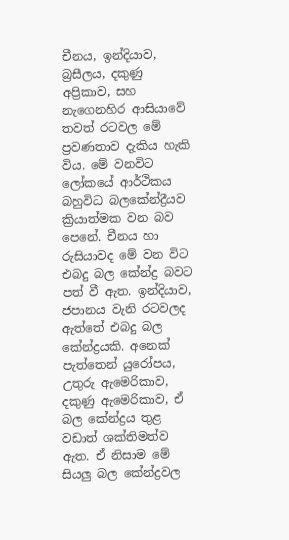චීනය, ඉන්දියාව, බ්‍රසීලය, දකුණු අප්‍රිකාව, සහ නැගෙනහිර ආසියාවේ තවත් රටවල මේ ප්‍රවණතාව දැකිය හැකි විය. මේ වනවිට ලෝකයේ ආර්ථිකය බහුවිධ බලකේන්ද්‍රීයව ක්‍රියාත්මක වන බව පෙනේ. චීනය හා රුසියාවද මේ වන විට එබදු බල කේන්ද්‍ර බවට පත් වී ඇත. ඉන්දියාව, ජපානය වැනි රටවලද ඇත්තේ එබදු බල කේන්ද්‍රයකි. අනෙක් පැත්තෙන් යුරෝපය, උතුරු ඇමෙරිකාව, දකුණු ඇමෙරිකාව, ඒ බල කේන්ද්‍රය තුළ වඩාත් ශක්තිමත්ව ඇත. ඒ නිසාම මේ සියලු‍ බල කේන්ද්‍රවල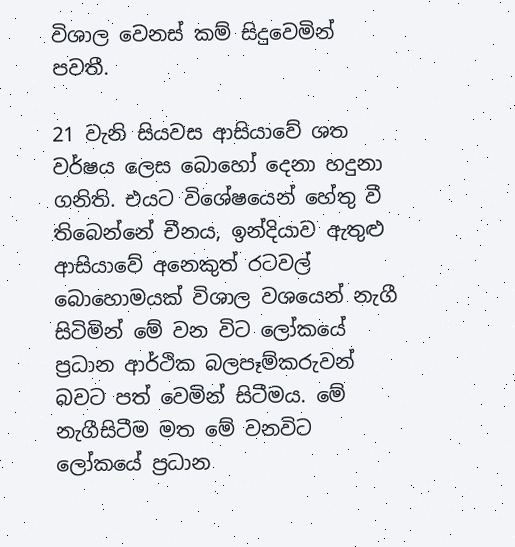විශාල වෙනස් කම් සිදුවෙමින් පවතී.

21 වැනි සියවස ආසියාවේ ශත වර්ෂය ලෙස බොහෝ දෙනා හදුනා ගනිති. එයට විශේෂයෙන් හේතු වී තිබෙන්නේ චීනය, ඉන්දියාව ඇතුළු ආසියාවේ අනෙකුත් රටවල් බොහොමයක් විශාල වශයෙන් නැගී සිටිමින් මේ වන විට ලෝකයේ ප්‍රධාන ආර්ථික බලපෑම්කරුවන් බවට පත් වෙමින් සිටීමය. මේ නැගීසිටීම මත මේ වනවිට ලෝකයේ ප්‍රධාන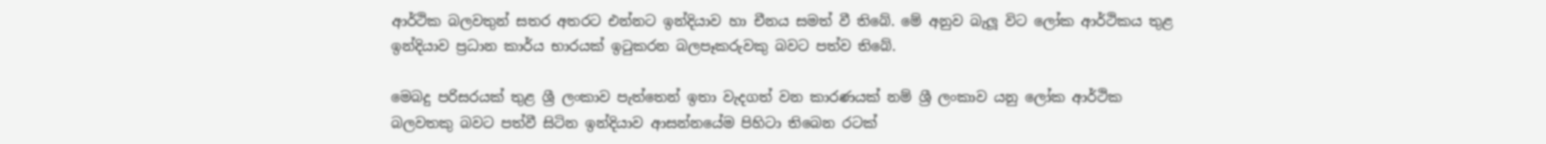ආර්ථික බලවතුන් සතර අතරට එන්නට ඉන්දියාව හා චීනය සමත් වී තිබේ. මේ අනුව බැලූ විට ලෝක ආර්ථිකය තුළ ඉන්දියාව ප්‍රධාන කාර්ය භාරයක් ඉටුකරන බලපෑකරුවකු බවට පත්ව තිබේ.

මෙබදු පරිසරයක් තුළ ශ්‍රී ලංකාව පැත්තෙන් ඉතා වැදගත් වන කාරණයක් නම් ශ්‍රී ලංකාව යනු ලෝක ආර්ථික බලවතකු බවට පත්වී සිටින ඉන්දියාව ආසන්නයේම පිහිටා තිබෙන රටක්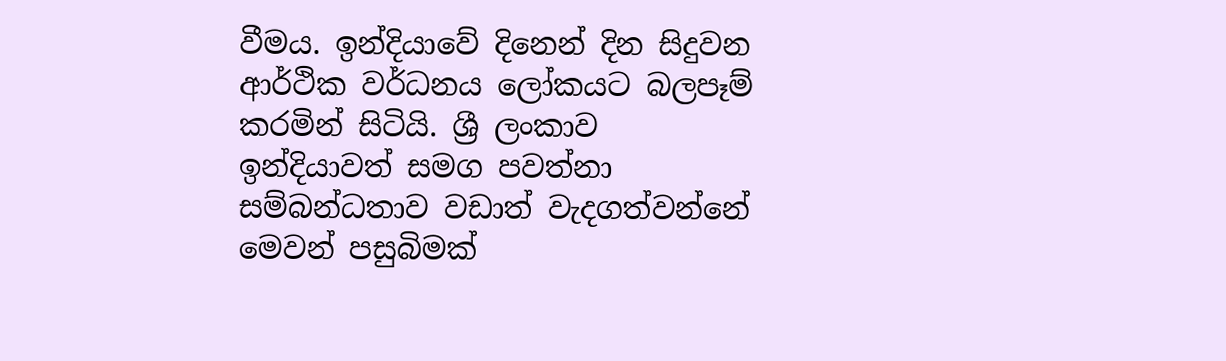වීමය. ඉන්දියාවේ දිනෙන් දින සිදුවන ආර්ථික වර්ධනය ලෝකයට බලපෑම් කරමින් සිටියි. ශ්‍රී ලංකාව ඉන්දියාවත් සමග පවත්නා සම්බන්ධතාව වඩාත් වැදගත්වන්නේ මෙවන් පසුබිමක්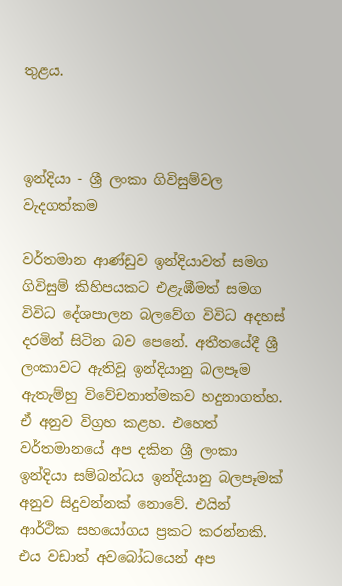තුළය.



ඉන්දියා - ශ්‍රී ලංකා ගිවිසුම්වල වැදගත්කම

වර්තමාන ආණ්ඩුව ඉන්දියාවත් සමග ගිවිසුම් කිහිපයකට එළැඹීමත් සමග විවිධ දේශපාලන බලවේග විවිධ අදහස් දරමින් සිටින බව පෙනේ. අතීතයේදී ශ්‍රී ලංකාවට ඇතිවූ ඉන්දියානු බලපෑම ඇතැම්හු විවේචනාත්මකව හදුනාගත්හ. ඒ අනුව විග්‍රහ කළහ. එහෙත් වර්තමානයේ අප දකින ශ්‍රී ලංකා ඉන්දියා සම්බන්ධය ඉන්දියානු බලපෑමක් අනුව සිදුවන්නක් නොවේ. එයින් ආර්ථික සහයෝගය ප්‍රකට කරන්නකි. එය වඩාත් අවබෝධයෙන් අප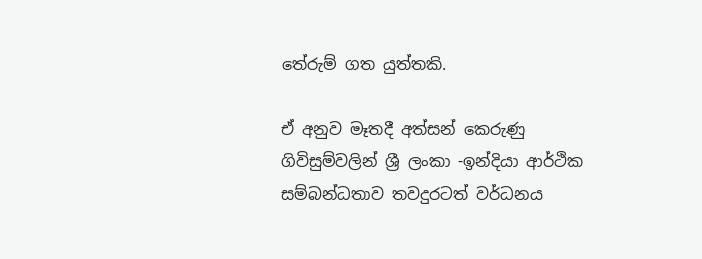තේරුම් ගත යුත්තකි.

ඒ අනුව මෑතදී අත්සන් කෙරුණු ගිවිසුම්වලින් ශ්‍රී ලංකා -ඉන්දියා ආර්ථික සම්බන්ධතාව තවදුරටත් වර්ධනය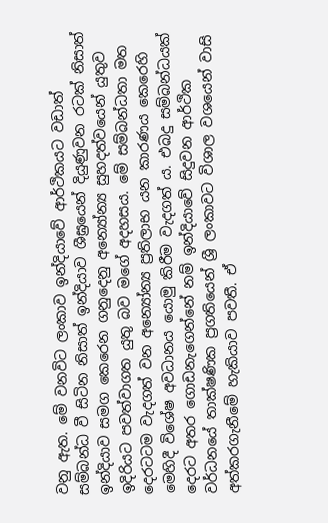වනු ඇත. මේ වනවිට ලංකාව ඉන්දියාවේ ආර්ථිකයට වඩාත් සම්බන්ධ වී සිටින නිසාත් ඉන්දියාව ශීඝ්‍රයෙන් දියුණුවන රටක් නිසාත් ඉන්දියාව සමග කෙරෙන ගනුදෙනු අන්‍යෝන්‍ය සුහදත්වයෙන් යුතුව ඉදිරියට පවත්වාගත යුතු බව මගේ අදහසය. මේ සම්බන්ධතා මත දෙරටටම වැදගත් වන අන්‍යෝන්‍ය ප්‍රතිලාභ යන කාරණය කෙරෙහි මෙහිදී විශේෂ අවධානය යොමු කිරීම වැදගත් ය. එබදු සම්බන්ධයක් දෙරට අතර ගොඩනැගෙන්නේ නම් ඉන්දියාවේ සිදුවන ආර්ථික වර්ධනයේ තාක්ෂණික ප්‍රගතියෙන් ශ්‍රී ලංකාවට විශාල වශයෙන් වාසි අත්කරගැනීමේ හැකියාව පවතී. ඒ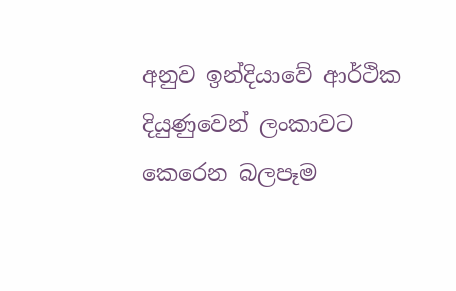අනුව ඉන්දියාවේ ආර්ථික දියුණුවෙන් ලංකාවට කෙරෙන බලපෑම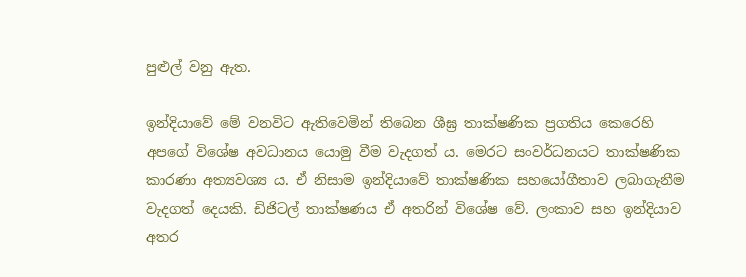පුළුල් වනු ඇත.

ඉන්දියාවේ මේ වනවිට ඇතිවෙමින් තිබෙන ශීඝ්‍ර තාක්ෂණික ප්‍රගතිය කෙරෙහි අපගේ විශේෂ අවධානය යොමු වීම වැදගත් ය. මෙරට සංවර්ධනයට තාක්ෂණික කාරණා අත්‍යවශ්‍ය ය. ඒ නිසාම ඉන්දියාවේ තාක්ෂණික සහයෝගීතාව ලබාගැනීම වැදගත් දෙයකි. ඩිජිටල් තාක්ෂණය ඒ අතරින් විශේෂ වේ. ලංකාව සහ ඉන්දියාව අතර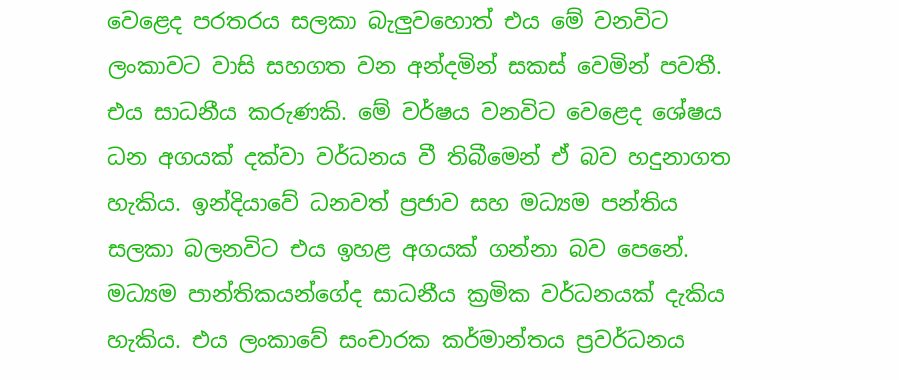වෙළෙද පරතරය සලකා බැලු‍වහොත් එය මේ වනවිට ලංකාවට වාසි සහගත වන අන්දමින් සකස් වෙමින් පවතී. එය සාධනීය කරුණකි. මේ වර්ෂය වනවිට වෙළෙද ශේෂය ධන අගයක් දක්වා වර්ධනය වී තිබීමෙන් ඒ බව හදුනාගත හැකිය. ඉන්දියාවේ ධනවත් ප්‍රජාව සහ මධ්‍යම පන්තිය සලකා බලනවිට එය ඉහළ අගයක් ගන්නා බව පෙනේ. මධ්‍යම පාන්තිකයන්ගේද සාධනීය ක්‍රමික වර්ධනයක් දැකිය හැකිය. එය ලංකාවේ සංචාරක කර්මාන්තය ප්‍රවර්ධනය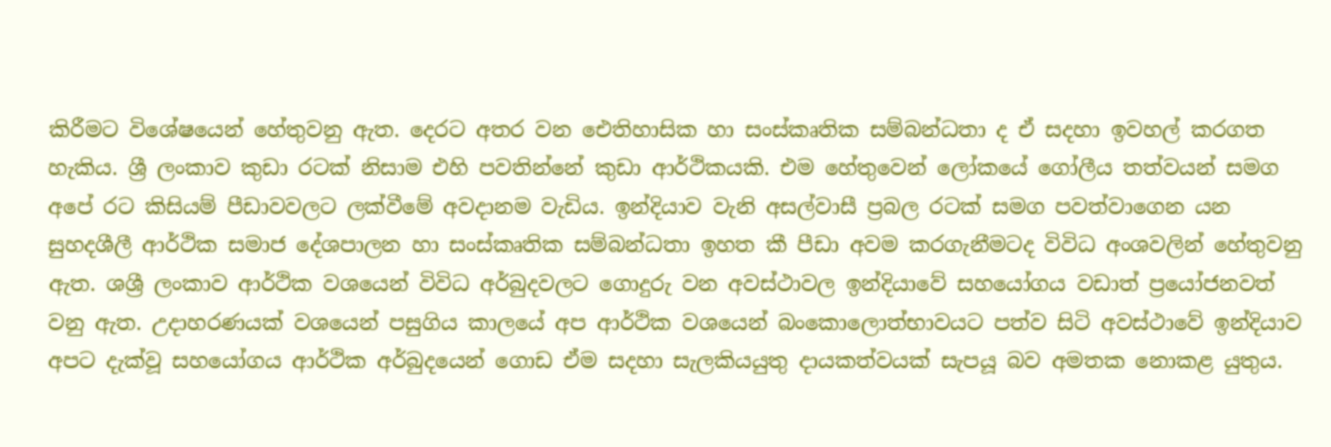කිරීමට විශේෂයෙන් හේතුවනු ඇත. දෙරට අතර වන ඓතිහාසික හා සංස්කෘතික සම්බන්ධතා ද ඒ සදහා ඉවහල් කරගත හැකිය. ශ්‍රී ලංකාව කුඩා රටක් නිසාම එහි පවතින්නේ කුඩා ආර්ථිකයකි. එම හේතුවෙන් ලෝකයේ ගෝලීය තත්වයන් සමග අපේ රට කිසියම් පීඩාවවලට ලක්වීමේ අවදානම වැඩිය. ඉන්දියාව වැනි අසල්වාසී ප්‍රබල රටක් සමග පවත්වාගෙන යන සුහදශීලී ආර්ථික සමාජ දේශපාලන හා සංස්කෘතික සම්බන්ධතා ඉහත කී පීඩා අවම කරගැනීමටද විවිධ අංශවලින් හේතුවනු ඇත. ශශ්‍රී ලංකාව ආර්ථික වශයෙන් විවිධ අර්බුදවලට ගොදුරු වන අවස්ථාවල ඉන්දියාවේ සහයෝගය වඩාත් ප්‍රයෝජනවත් වනු ඇත. උදාහරණයක් වශයෙන් පසුගිය කාලයේ අප ආර්ථික වශයෙන් බංකොලොත්භාවයට පත්ව සිටි අවස්ථාවේ ඉන්දියාව අපට දැක්වූ සහයෝගය ආර්ථික අර්බුදයෙන් ගොඩ ඒම සදහා සැලකියයුතු දායකත්වයක් සැපයූ බව අමතක නොකළ යුතුය.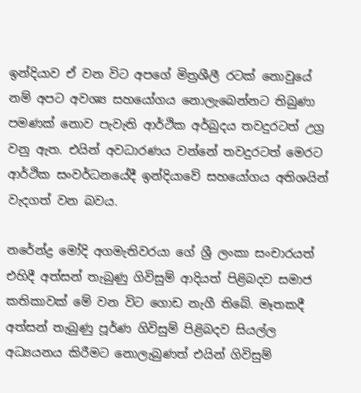ඉන්දියාව ඒ වන විට අපගේ මිත්‍රශීලී රටක් නොවුයේ නම් අපට අවශ්‍ය සහයෝගය නොලැබෙන්නට තිබුණා පමණක් නොව පැවැති ආර්ථික අර්බුදය තවදුරටත් උග්‍ර වනු ඇත. එයින් අවධාරණය වන්නේ තවදුරටත් මෙරට ආර්ථික සංවර්ධනයේදී ඉන්දියාවේ සහයෝගය අතිශයින් වැදගත් වන බවය.

නරේන්ද්‍ර මෝදි අගමැතිවරයා ගේ ශ්‍රී ලංකා සංචාරයත් එහිදී අත්සන් තැබුණු ගිවිසුම් ආදියත් පිළිබදව සමාජ කතිකාවක් මේ වන විට ගොඩ නැගී තිබේ. මෑතකදී අත්සන් තැබුණු පූර්ණ ගිවිසුම් පිළිබදව සියල්ල අධ්‍යයනය කිරීමට නොලැබුණත් එයින් ගිවිසුම්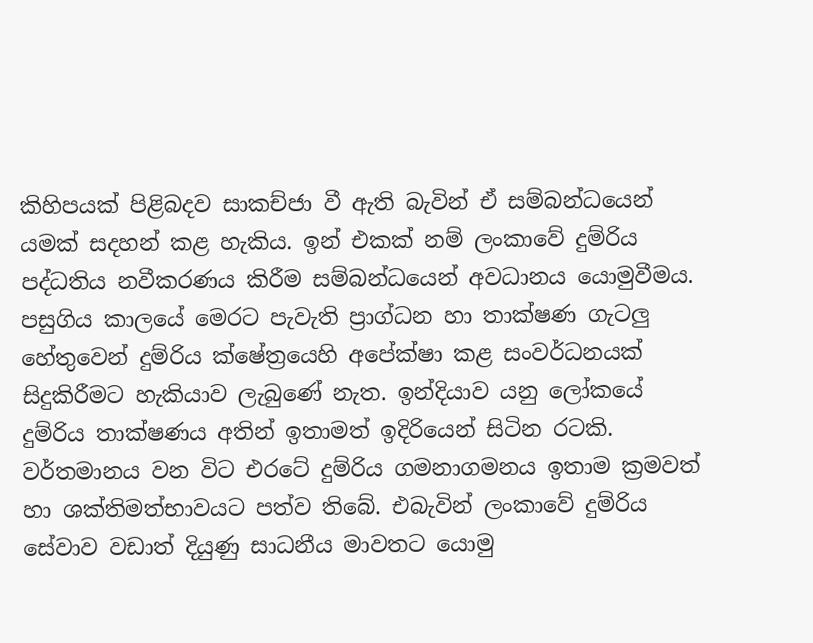කිහිපයක් පිළිබදව සාකච්ජා වී ඇති බැවින් ඒ සම්බන්ධයෙන් යමක් සදහන් කළ හැකිය. ඉන් එකක් නම් ලංකාවේ දුම්රිය පද්ධතිය නවීකරණය කිරීම සම්බන්ධයෙන් අවධානය යොමුවීමය. පසුගිය කාලයේ මෙරට පැවැති ප්‍රාග්ධන හා තාක්ෂණ ගැටලු‍ හේතුවෙන් දුම්රිය ක්ෂේත්‍රයෙහි අපේක්ෂා කළ සංවර්ධනයක් සිදුකිරීමට හැකියාව ලැබුණේ නැත. ඉන්දියාව යනු ලෝකයේ දුම්රිය තාක්ෂණය අතින් ඉතාමත් ඉදිරියෙන් සිටින රටකි. වර්තමානය වන විට එරටේ දුම්රිය ගමනාගමනය ඉතාම ක්‍රමවත් හා ශක්තිමත්භාවයට පත්ව තිබේ. එබැවින් ලංකාවේ දුම්රිය සේවාව වඩාත් දියුණු සාධනීය මාවතට යොමු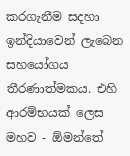කරගැනීම සදහා ඉන්දියාවෙන් ලැබෙන සහයෝගය තීරණාත්මකය. එහි ආරම්භයක් ලෙස මහව - ඕමන්තේ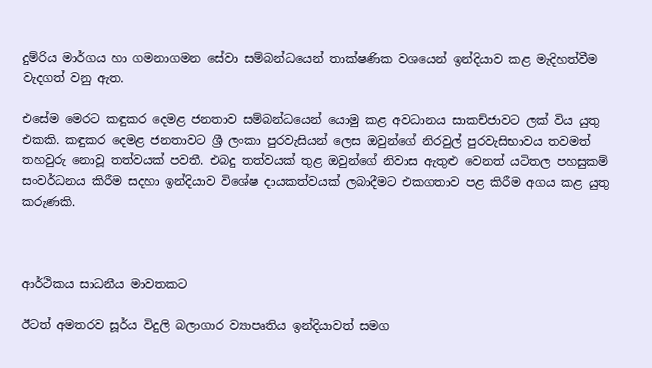දුම්රිය මාර්ගය හා ගමනාගමන සේවා සම්බන්ධයෙන් තාක්ෂණික වශයෙන් ඉන්දියාව කළ මැදිහත්වීම වැදගත් වනු ඇත.

එසේම මෙරට කඳුකර දෙමළ ජනතාව සම්බන්ධයෙන් යොමු කළ අවධානය සාකච්ජාවට ලක් විය යුතු එකකි. කඳුකර දෙමළ ජනතාවට ශ්‍රී ලංකා පුරවැසියන් ලෙස ඔවුන්ගේ නිරවුල් පුරවැසිභාවය තවමත් තහවුරු නොවූ තත්වයක් පවතී. එබදු තත්වයක් තුළ ඔවුන්ගේ නිවාස ඇතුළු වෙනත් යටිතල පහසුකම් සංවර්ධනය කිරීම සදහා ඉන්දියාව විශේෂ දායකත්වයක් ලබාදීමට එකගතාව පළ කිරීම අගය කළ යුතු කරුණකි.



ආර්ථිකය සාධනීය මාවතකට

ඊටත් අමතරව සූර්ය විදුලි බලාගාර ව්‍යාපෘතිය ඉන්දියාවත් සමග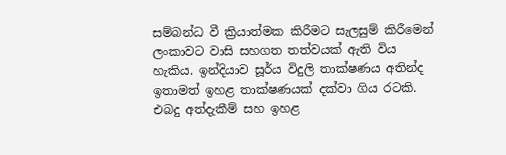සම්බන්ධ වී ක්‍රියාත්මක කිරීමට සැලසුම් කිරීමෙන් ලංකාවට වාසි සහගත තත්වයක් ඇති විය හැකිය. ඉන්දියාව සූර්ය විදුලි තාක්ෂණය අතින්ද ඉතාමත් ඉහළ තාක්ෂණයක් දක්වා ගිය රටකි. එබදු අත්දැකීම් සහ ඉහළ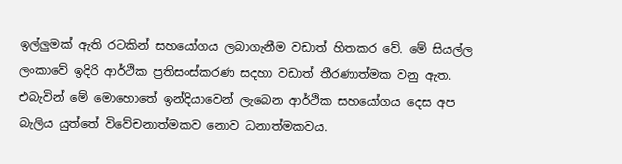ඉල්ලු‍මක් ඇති රටකින් සහයෝගය ලබාගැනීම වඩාත් හිතකර වේ. මේ සියල්ල ලංකාවේ ඉදිරි ආර්ථික ප්‍රතිසංස්කරණ සදහා වඩාත් තීරණාත්මක වනු ඇත. එබැවින් මේ මොහොතේ ඉන්දියාවෙන් ලැබෙන ආර්ථික සහයෝගය දෙස අප බැලිය යුත්තේ විවේචනාත්මකව නොව ධනාත්මකවය.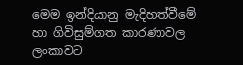මෙම ඉන්දියානු මැදිහත්වීමේ හා ගිවිසුම්ගත කාරණාවල ලංකාවට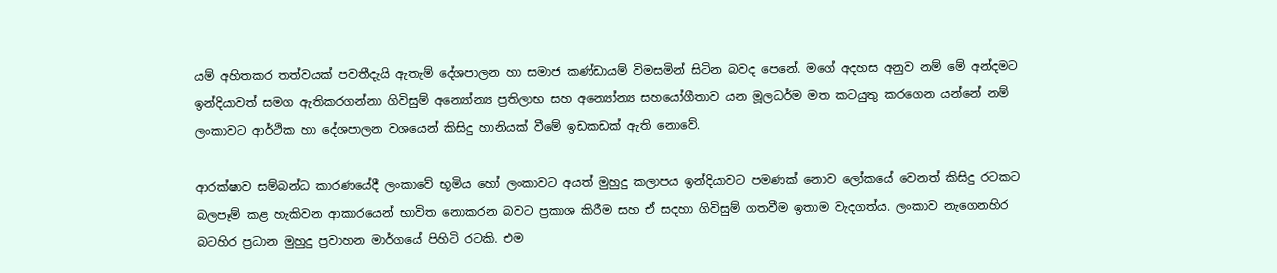යම් අහිතකර තත්වයක් පවතීදැයි ඇතැම් දේශපාලන හා සමාජ කණ්ඩායම් විමසමින් සිටින බවද පෙනේ. මගේ අදහස අනුව නම් මේ අන්දමට ඉන්දියාවත් සමග ඇතිකරගන්නා ගිවිසුම් අන්‍යෝන්‍ය ප්‍රතිලාභ සහ අන්‍යෝන්‍ය සහයෝගීතාව යන මූලධර්ම මත කටයුතු කරගෙන යන්නේ නම් ලංකාවට ආර්ථික හා දේශපාලන වශයෙන් කිසිදු හානියක් වීමේ ඉඩකඩක් ඇති නොවේ.

ආරක්ෂාව සම්බන්ධ කාරණයේදී ලංකාවේ භූමිය හෝ ලංකාවට අයත් මුහුදු කලාපය ඉන්දියාවට පමණක් නොව ලෝකයේ වෙනත් කිසිදු රටකට බලපෑම් කළ හැකිවන ආකාරයෙන් භාවිත නොකරන බවට ප්‍රකාශ කිරීම සහ ඒ සදහා ගිවිසුම් ගතවීම ඉතාම වැදගත්ය. ලංකාව නැගෙනහිර බටහිර ප්‍රධාන මුහුදු ප්‍රවාහන මාර්ගයේ පිහිටි රටකි. එම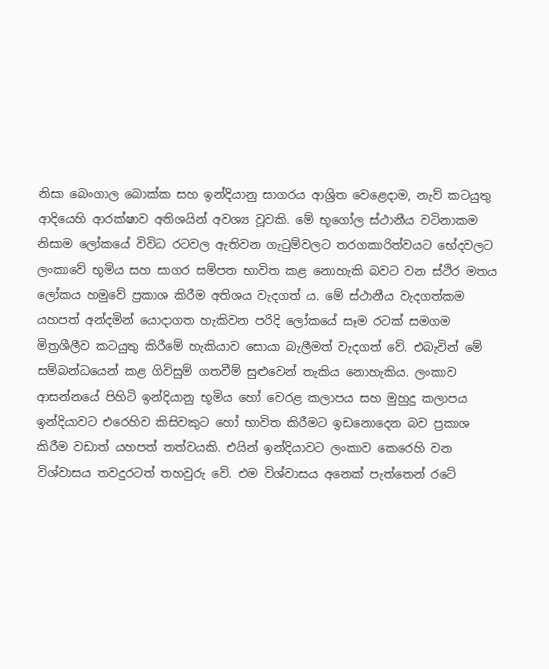නිසා බෙංගාල බොක්ක සහ ඉන්දියානු සාගරය ආශ්‍රිත වෙළෙදාම, නැව් කටයුතු ආදියෙහි ආරක්ෂාව අතිශයින් අවශ්‍ය වූවකි. මේ භූගෝල ස්ථානීය වටිනාකම නිසාම ලෝකයේ විවිධ රටවල ඇතිවන ගැටුම්වලට තරගකාරිත්වයට භේදවලට ලංකාවේ භූමිය සහ සාගර සම්පත භාවිත කළ නොහැකි බවට වන ස්ථිර මතය ලෝකය හමුවේ ප්‍රකාශ කිරීම අතිශය වැදගත් ය. මේ ස්ථානීය වැදගත්කම යහපත් අන්දමින් යොදාගත හැකිවන පරිදි ලෝකයේ සෑම රටක් සමගම මිත්‍රශීලීව කටයුතු කිරීමේ හැකියාව සොයා බැලීමත් වැදගත් වේ. එබැවින් මේ සම්බන්ධයෙන් කළ ගිවිසුම් ගතවීම් සුළුවෙන් තැකිය නොහැකිය. ලංකාව ආසන්නයේ පිහිටි ඉන්දියානු භූමිය හෝ වෙරළ කලාපය සහ මුහුදු කලාපය ඉන්දියාවට එරෙහිව කිසිවකුට හෝ භාවිත කිරීමට ඉඩනොදෙන බව ප්‍රකාශ කිරීම වඩාත් යහපත් තත්වයකි. එයින් ඉන්දියාවට ලංකාව කෙරෙහි වන විශ්වාසය තවදුරටත් තහවුරු වේ. එම විශ්වාසය අනෙක් පැත්තෙන් රටේ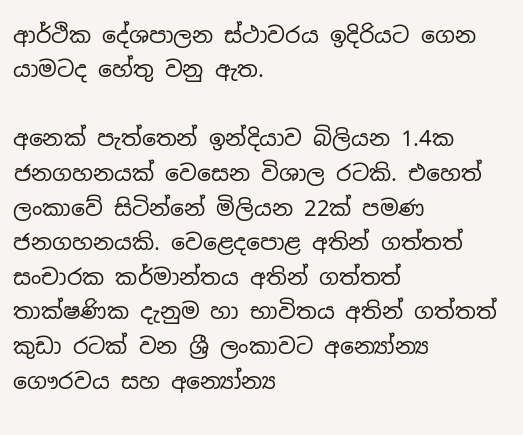ආර්ථික දේශපාලන ස්ථාවරය ඉදිරියට ගෙන යාමටද හේතු වනු ඇත.

අනෙක් පැත්තෙන් ඉන්දියාව බිලියන 1.4ක ජනගහනයක් වෙසෙන විශාල රටකි. එහෙත් ලංකාවේ සිටින්නේ මිලියන 22ක් පමණ ජනගහනයකි. වෙළෙදපොළ අතින් ගත්තත් සංචාරක කර්මාන්තය අතින් ගත්තත් තාක්ෂණික දැනුම හා භාවිතය අතින් ගත්තත් කුඩා රටක් වන ශ්‍රී ලංකාවට අන්‍යෝන්‍ය ගෞරවය සහ අන්‍යෝන්‍ය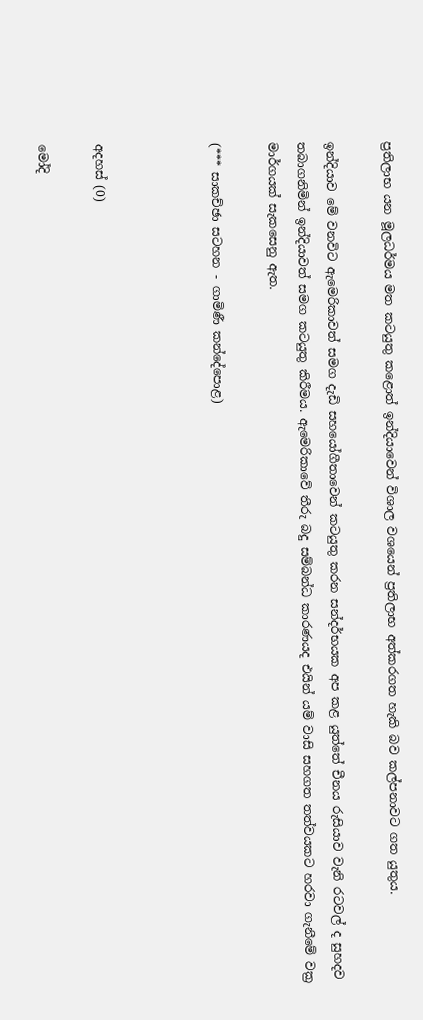ප්‍රතිලාභ යන මූලධර්මය මත කටයුතු කළොත් ඉන්දියාවෙන් විශාල වශයෙන් ප්‍රතිලාභ අත්කරගත හැකි බව කල්පනාවට ගත යුතුය.

ඉන්දියාව මේ වනවිට ඇමෙරිකාවත් සමග දැඩි සහයෝගීතාවෙන් කටයුතු කරන සන්දර්භයක අප කළ යුත්තේ චීනය රුසියාව වැනි රටවල් ද සුහදව තබාගනිමින් ඉන්දියාවත් සමග කටයුතු කිරීමය. ඇමෙරිකාවේ තීරු බදු සම්බන්ධ කාරණයද එයින් යම් වාසි සහගත තත්වයකට හරවා ගැනීමේ වක්‍ර මාර්ගයක් සැකසෙනු ඇත.

(*** සාකච්ඡා සටහන - ගාමිණී කන්දේපොළ)



අදහස් (0)

මෝදි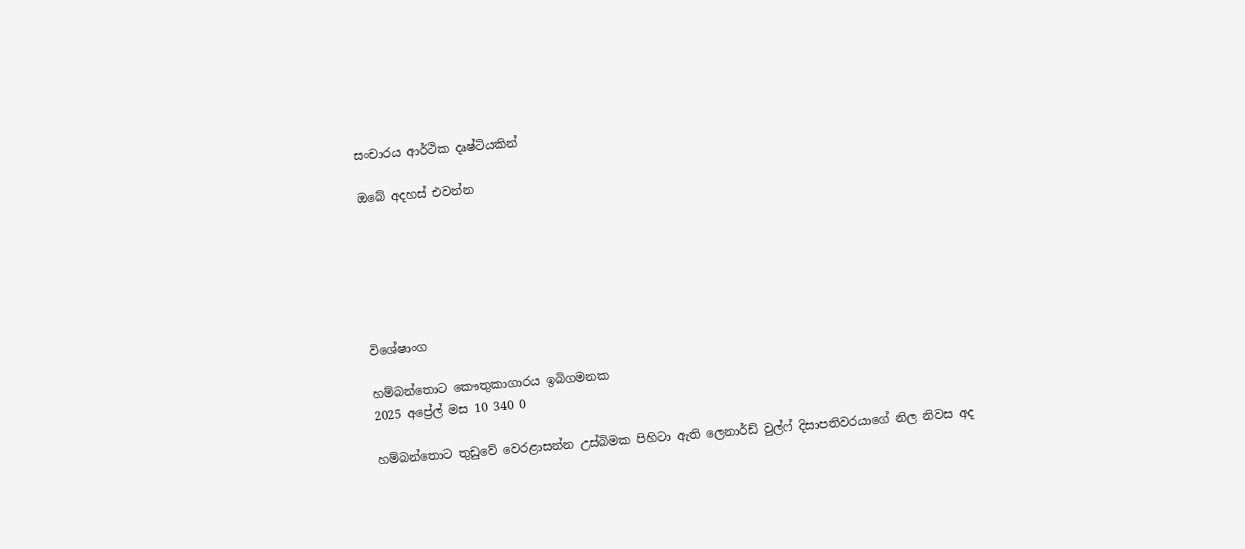සංචාරය ආර්ථික දෘෂ්ටියකින්

ඔබේ අදහස් එවන්න






විශේෂාංග

හම්බන්තොට කෞතුකාගාරය ඉබිගමනක
2025 අප්‍රේල් මස 10 340 0

හම්බන්තොට තුඩුවේ වෙරළාසන්න උස්බිමක පිහිටා ඇති ලෙනාර්ඩ් වුල්ෆ් දිසාපතිවරයාගේ නිල නිවස අද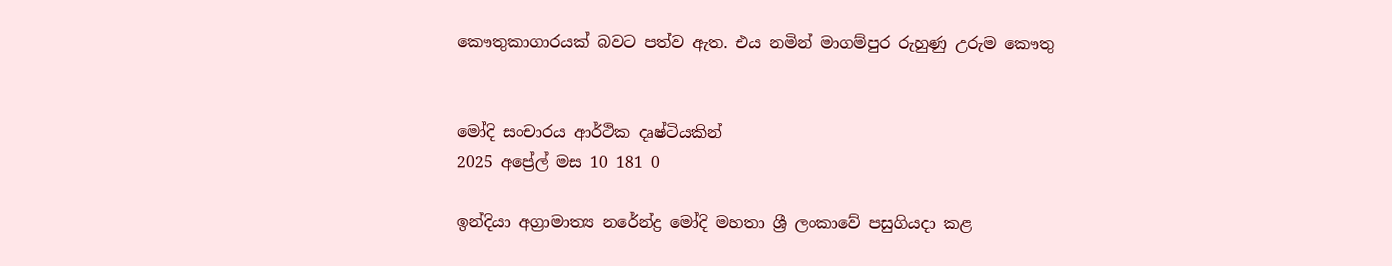කෞතුකාගාරයක් බවට පත්ව ඇත. එය නමින් මාගම්පුර රුහුණු උරුම කෞතු


මෝදි සංචාරය ආර්ථික දෘෂ්ටියකින්
2025 අප්‍රේල් මස 10 181 0

ඉන්දියා අග්‍රාමාත්‍ය නරේන්ද්‍ර මෝදි මහතා ශ්‍රී ලංකාවේ පසුගියදා කළ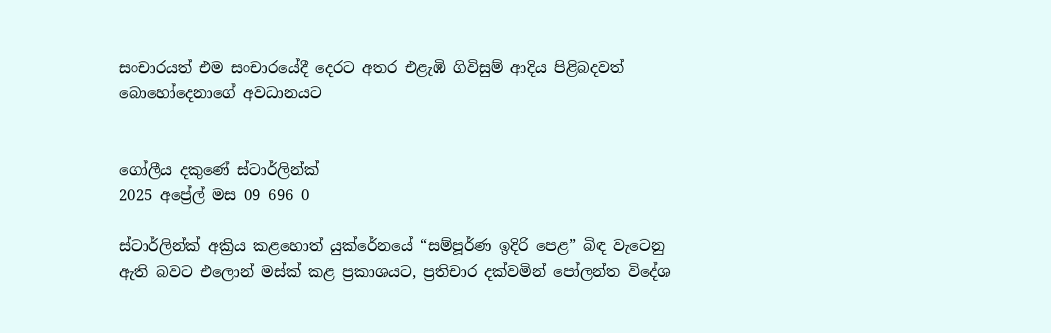සංචාරයත් එම සංචාරයේදී දෙරට අතර එළැඹි ගිවිසුම් ආදිය පිළිබදවත් බොහෝදෙනාගේ අවධානයට


ගෝලීය දකුණේ ස්ටාර්ලින්ක්
2025 අප්‍රේල් මස 09 696 0

ස්ටාර්ලින්ක් අක්‍රිය කළහොත් යුක්රේනයේ “සම්පූර්ණ ඉදිරි පෙළ” බිඳ වැටෙනු ඇති බවට එලොන් මස්ක් කළ ප්‍රකාශයට, ප්‍රතිචාර දක්වමින් පෝලන්ත විදේශ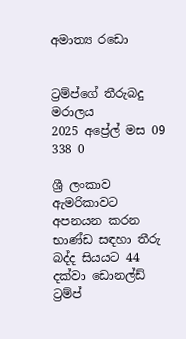අමාත්‍ය රඩො


ට්‍රම්ප්ගේ තීරුබදු මරාලය
2025 අප්‍රේල් මස 09 338 0

ශ්‍රී ලංකාව ඇමරිකාවට අපනයන කරන භාණ්ඩ සඳහා තීරු බද්ද සියයට 44 දක්වා ඩොනල්ඩ් ට්‍රම්ප්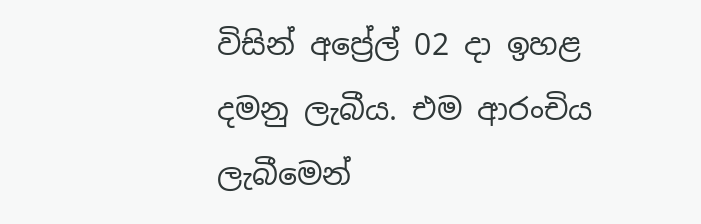විසින් අප්‍රේල් 02 දා ඉහළ දමනු ලැබීය. එම ආරංචිය ලැබීමෙන්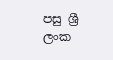පසු ශ්‍රී ලංක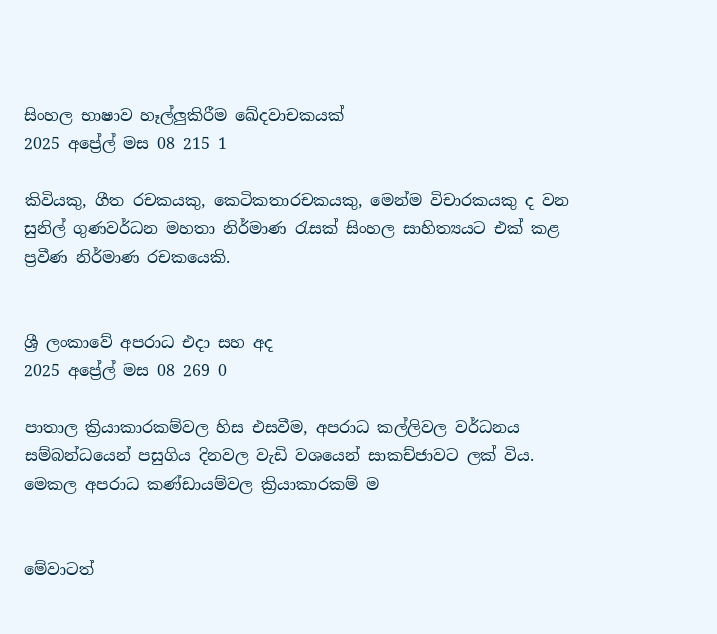සිංහල භාෂාව හෑල්ලුකිරීම ඛේදවාචකයක්
2025 අප්‍රේල් මස 08 215 1

කිවියකු, ගීත රචකයකු, කෙටිකතාරචකයකු, මෙන්ම විචාරකයකු ද වන සුනිල් ගුණවර්ධන මහතා නිර්මාණ රැසක් සිංහල සාහිත්‍යයට එක් කළ ප්‍රවීණ නිර්මාණ රචකයෙකි.


ශ්‍රී ලංකාවේ අපරාධ එදා සහ අද
2025 අප්‍රේල් මස 08 269 0

පාතාල ක්‍රියාකාරකම්වල හිස එසවීම, අපරාධ කල්ලිවල වර්ධනය සම්බන්ධයෙන් පසුගිය දිනවල වැඩි වශයෙන් සාකච්ජාවට ලක් විය. මෙකල අපරාධ කණ්ඩායම්වල ක්‍රියාකාරකම් ම


මේවාටත්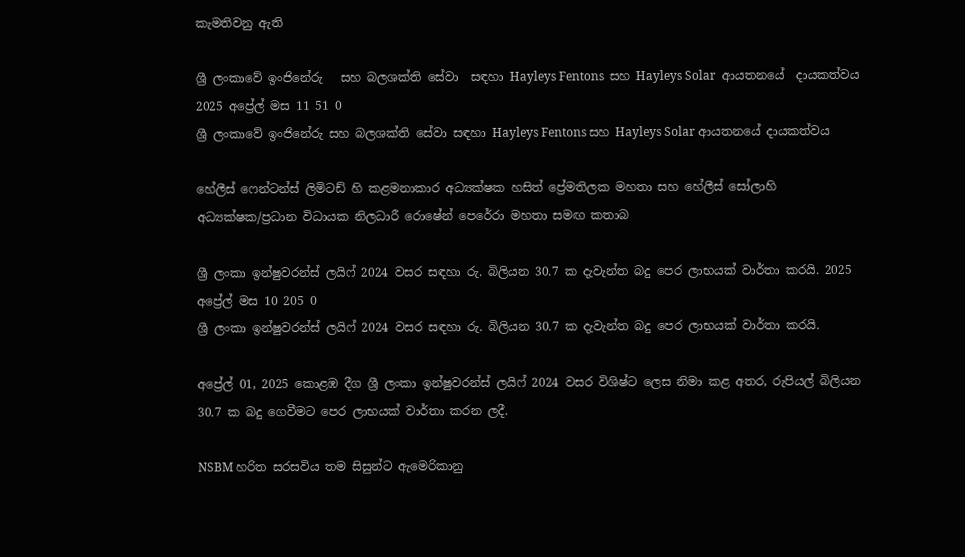කැමතිවනු ඇති

ශ්‍රී ලංකාවේ ඉංජිනේරු   සහ බලශක්ති සේවා  සඳහා Hayleys Fentons  සහ Hayleys Solar  ආයතනයේ  දායකත්වය 2025 අප්‍රේල් මස 11 51 0
ශ්‍රී ලංකාවේ ඉංජිනේරු සහ බලශක්ති සේවා සඳහා Hayleys Fentons සහ Hayleys Solar ආයතනයේ දායකත්වය

හේලීස් ෆෙන්ටන්ස් ලිමිටඩ් හි කළමනාකාර අධ්‍යක්ෂක හසිත් ප්‍රේමතිලක මහතා සහ හේලීස් සෝලාහි අධ්‍යක්ෂක/ප්‍රධාන විධායක නිලධාරී රොෂේන් පෙරේරා මහතා සමඟ කතාබ

ශ්‍රී ලංකා ඉන්ෂුවරන්ස් ලයිෆ් 2024 වසර සඳහා රු. බිලියන 30.7 ක දැවැන්ත බදු පෙර ලාභයක් වාර්තා කරයි. 2025 අප්‍රේල් මස 10 205 0
ශ්‍රී ලංකා ඉන්ෂුවරන්ස් ලයිෆ් 2024 වසර සඳහා රු. බිලියන 30.7 ක දැවැන්ත බදු පෙර ලාභයක් වාර්තා කරයි.

අප්‍රේල් 01, 2025 කොළඹ දීග ශ්‍රී ලංකා ඉන්ෂුවරන්ස් ලයිෆ් 2024 වසර විශිෂ්ට ලෙස නිමා කළ අතර, රුපියල් බිලියන 30.7 ක බදු ගෙවීමට පෙර ලාභයක් වාර්තා කරන ලදී.

NSBM හරිත සරසවිය තම සිසුන්ට ඇමෙරිකානු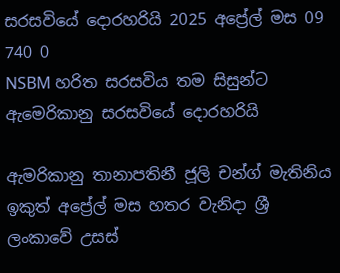සරසවියේ දොරහරියි 2025 අප්‍රේල් මස 09 740 0
NSBM හරිත සරසවිය තම සිසුන්ට ඇමෙරිකානු සරසවියේ දොරහරියි

ඇමරිකානු තානාපතිනී ජූලි චන්ග් මැතිනිය ඉකුත් අප්‍රේල් මස හතර වැනිදා ශ්‍රී ලංකාවේ උසස්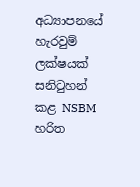අධ්‍යාපනයේ හැරවුම් ලක්ෂයක් සනිටුහන් කළ NSBM හරිත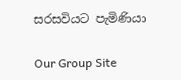සරසවියට පැමිණියා

Our Group Site